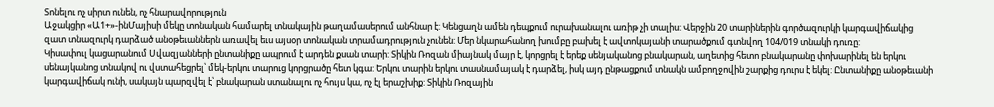Տոնելու ոչ սիրտ ունեն, ոչ հնարավորություն
Աջակցիր «Ա1+»-ինՄայիսի մեկը տոնական համարել տնակային թաղամասերում անհնար է: Կենցաղն ամեն դեպքում ուրախանալու առիթ չի տալիս: Վերջին 20 տարիներին գործազուրկի կարգավիճակից զատ տնազուրկ դարձած անօթեւաններն առավել եւս այսօր տոնական տրամադրություն չունեն: Մեր նկարահանող խումբը բախել է ավտոկայանի տարածքում գտնվող 104/019 տնակի դուռը:
Կիսափուլ կացարանում Սվազյանների ընտանիքը ապրում է արդեն քսան տարի: Տիկին Ռոզան միայնակ մայր է, կորցրել է երեք սենյականոց բնակարան, աղետից հետո բնակարանը փոխարինել են երկու սենայկանոց տնակով ու վստահեցրել՝ մեկ-երկու տարուց կորցրածը հետ կգա: Երկու տարին երկու տասնամայակ է դարձել, իսկ այդ ընթացքում տնակն ամբողջովին շարքից դուրս է եկել: Ընտանիքը անօթեւանի կարգավիճակ ունի, սակայն պարզվել է՝ բնակարան ստանալու ոչ հույս կա, ոչ էլ երաշխիք: Տիկին Ռոզային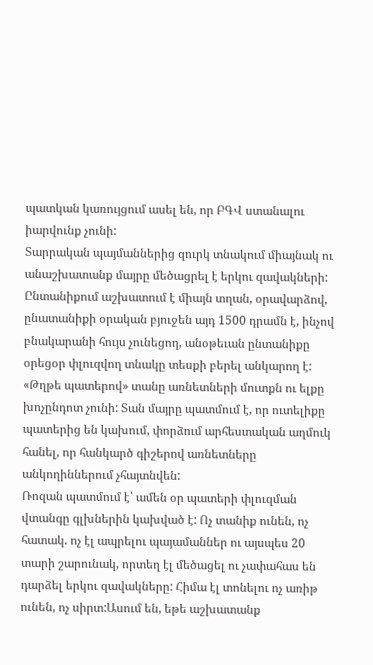պատկան կառույցում ասել են, որ ԲԳՎ ստանալու իարվունք չունի:
Տարրական պայմաններից զուրկ տնակում միայնակ ու անաշխատանք մայրը մեծացրել է երկու զավակների: Ընտանիքում աշխատում է միայն տղան, օրավարձով, ընատանիքի օրական բյուջեն այդ 1500 դրամն է, ինչով բնակարանի հույս չունեցող, անօթեւան ընտանիքը օրեցօր փլուզվող տնակը տեսքի բերել անկարող է:
«Թղթե պատերով» տանը առնետների մուտքն ու ելքը խոչընդոտ չունի: Տան մայրը պատմում է, որ ուտելիքը պատերից են կախում, փորձում արհեստական աղմուկ հանել, որ հանկարծ գիշերով առնետները անկողիններում չհայտնվեն:
Ռոզան պատմում է՝ ամեն օր պատերի փլուզման վտանգը գլխներին կախված է: Ոչ տանիք ունեն, ոչ հատակ. ոչ էլ ապրելու պայամաններ ու այսպես 20 տարի շարունակ, որտեղ էլ մեծացել ու չափահաս են դարձել երկու զավակները: Հիմա էլ տոնելու ոչ առիթ ունեն, ոչ սիրտ:Ասում են, եթե աշխատանք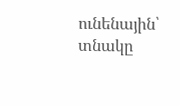ունենային՝ տնակը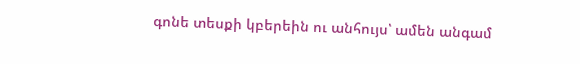գոնե տեսքի կբերեին ու անհույս՝ ամեն անգամ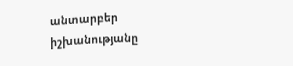անտարբեր իշխանությանը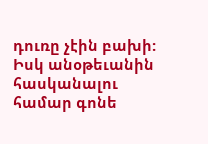դուռը չէին բախի: Իսկ անօթեւանին հասկանալու համար գոնե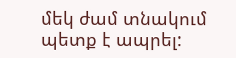մեկ ժամ տնակում պետք է ապրել: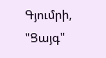Գյումրի, "Ցայգ"